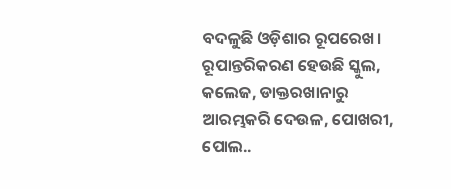ବଦଳୁଛି ଓଡ଼ିଶାର ରୂପରେଖ। ରୂପାନ୍ତରିକରଣ ହେଉଛି ସ୍କୁଲ, କଲେଜ, ଡାକ୍ତରଖାନାରୁ ଆରମ୍ଭକରି ଦେଉଳ, ପୋଖରୀ, ପୋଲ..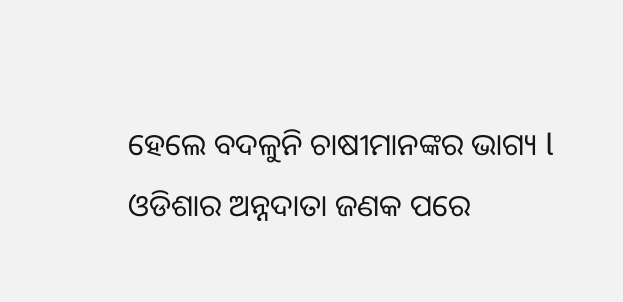ହେଲେ ବଦଳୁନି ଚାଷୀମାନଙ୍କର ଭାଗ୍ୟ l ଓଡିଶାର ଅନ୍ନଦାତା ଜଣକ ପରେ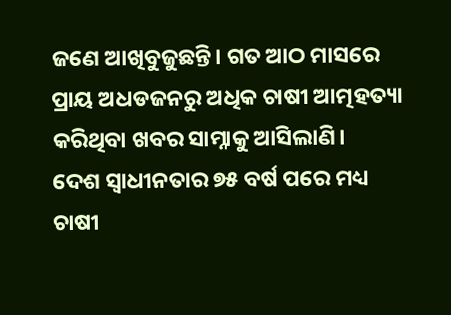ଜଣେ ଆଖିବୁଜୁଛନ୍ତି। ଗତ ଆଠ ମାସରେ ପ୍ରାୟ ଅଧଡଜନରୁ ଅଧିକ ଚାଷୀ ଆତ୍ମହତ୍ୟା କରିଥିବା ଖବର ସାମ୍ନାକୁ ଆସିଲାଣି।
ଦେଶ ସ୍ୱାଧୀନତାର ୭୫ ବର୍ଷ ପରେ ମଧ୍ୟ ଚାଷୀ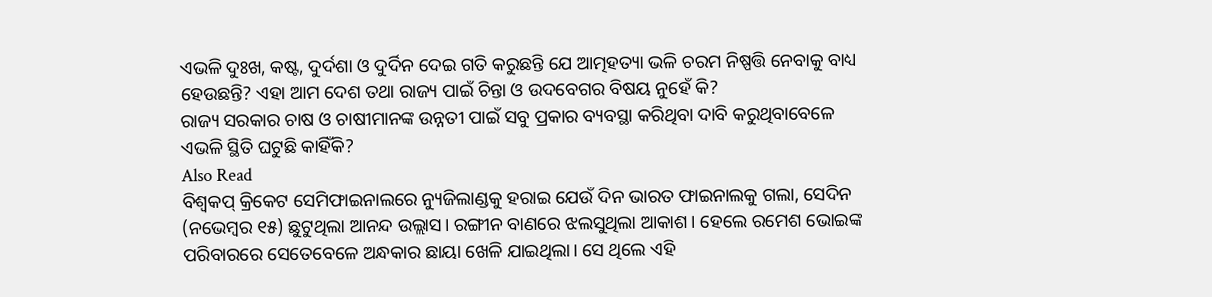ଏଭଳି ଦୁଃଖ, କଷ୍ଟ, ଦୁର୍ଦଶା ଓ ଦୁର୍ଦିନ ଦେଇ ଗତି କରୁଛନ୍ତି ଯେ ଆତ୍ମହତ୍ୟା ଭଳି ଚରମ ନିଷ୍ପତ୍ତି ନେବାକୁ ବାଧ୍ୟ ହେଉଛନ୍ତି? ଏହା ଆମ ଦେଶ ତଥା ରାଜ୍ୟ ପାଇଁ ଚିନ୍ତା ଓ ଉଦବେଗର ବିଷୟ ନୁହେଁ କି?
ରାଜ୍ୟ ସରକାର ଚାଷ ଓ ଚାଷୀମାନଙ୍କ ଉନ୍ନତୀ ପାଇଁ ସବୁ ପ୍ରକାର ବ୍ୟବସ୍ଥା କରିଥିବା ଦାବି କରୁଥିବାବେଳେ ଏଭଳି ସ୍ଥିତି ଘଟୁଛି କାହିଁକି?
Also Read
ବିଶ୍ୱକପ୍ କ୍ରିକେଟ ସେମିଫାଇନାଲରେ ନ୍ୟୁଜିଲାଣ୍ଡକୁ ହରାଇ ଯେଉଁ ଦିନ ଭାରତ ଫାଇନାଲକୁ ଗଲା, ସେଦିନ (ନଭେମ୍ବର ୧୫) ଛୁଟୁଥିଲା ଆନନ୍ଦ ଉଲ୍ଲାସ। ରଙ୍ଗୀନ ବାଣରେ ଝଲସୁଥିଲା ଆକାଶ। ହେଲେ ରମେଶ ଭୋଇଙ୍କ ପରିବାରରେ ସେତେବେଳେ ଅନ୍ଧକାର ଛାୟା ଖେଳି ଯାଇଥିଲା। ସେ ଥିଲେ ଏହି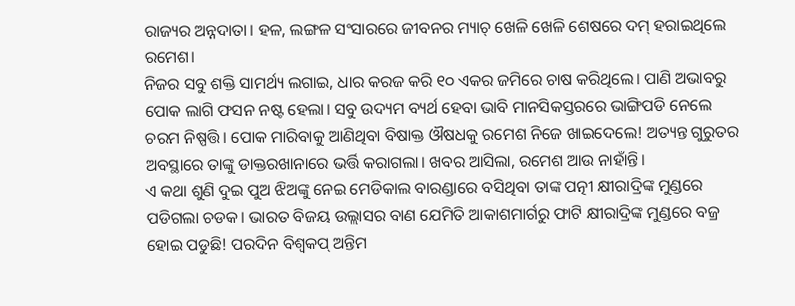ରାଜ୍ୟର ଅନ୍ନଦାତା। ହଳ, ଲଙ୍ଗଳ ସଂସାରରେ ଜୀବନର ମ୍ୟାଚ୍ ଖେଳି ଖେଳି ଶେଷରେ ଦମ୍ ହରାଇଥିଲେ ରମେଶ।
ନିଜର ସବୁ ଶକ୍ତି ସାମର୍ଥ୍ୟ ଲଗାଇ, ଧାର କରଜ କରି ୧୦ ଏକର ଜମିରେ ଚାଷ କରିଥିଲେ। ପାଣି ଅଭାବରୁ ପୋକ ଲାଗି ଫସନ ନଷ୍ଟ ହେଲା। ସବୁ ଉଦ୍ୟମ ବ୍ୟର୍ଥ ହେବା ଭାବି ମାନସିକସ୍ତରରେ ଭାଙ୍ଗିପଡି ନେଲେ ଚରମ ନିଷ୍ପତ୍ତି। ପୋକ ମାରିବାକୁ ଆଣିଥିବା ବିଷାକ୍ତ ଔଷଧକୁ ରମେଶ ନିଜେ ଖାଇଦେଲେ! ଅତ୍ୟନ୍ତ ଗୁରୁତର ଅବସ୍ଥାରେ ତାଙ୍କୁ ଡାକ୍ତରଖାନାରେ ଭର୍ତ୍ତି କରାଗଲା। ଖବର ଆସିଲା, ରମେଶ ଆଉ ନାହାଁନ୍ତି।
ଏ କଥା ଶୁଣି ଦୁଇ ପୁଅ ଝିଅଙ୍କୁ ନେଇ ମେଡିକାଲ ବାରଣ୍ଡାରେ ବସିଥିବା ତାଙ୍କ ପତ୍ନୀ କ୍ଷୀରାଦ୍ରିଙ୍କ ମୁଣ୍ଡରେ ପଡିଗଲା ଚଡକ। ଭାରତ ବିଜୟ ଉଲ୍ଲାସର ବାଣ ଯେମିତି ଆକାଶମାର୍ଗରୁ ଫାଟି କ୍ଷୀରାଦ୍ରିଙ୍କ ମୁଣ୍ଡରେ ବଜ୍ର ହୋଇ ପଡୁଛି! ପରଦିନ ବିଶ୍ୱକପ୍ ଅନ୍ତିମ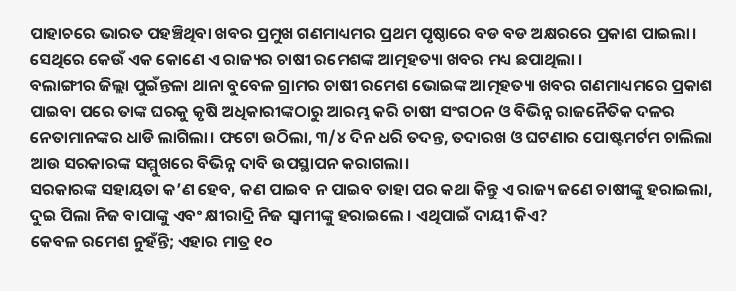ପାହାଚରେ ଭାରତ ପହଞ୍ଚିଥିବା ଖବର ପ୍ରମୁଖ ଗଣମାଧ୍ୟମର ପ୍ରଥମ ପୃଷ୍ଠାରେ ବଡ ବଡ ଅକ୍ଷରରେ ପ୍ରକାଶ ପାଇଲା। ସେଥିରେ କେଉଁ ଏକ କୋଣେ ଏ ରାଜ୍ୟର ଚାଷୀ ରମେଶଙ୍କ ଆତ୍ମହତ୍ୟା ଖବର ମଧ୍ୟ ଛପାଥିଲା ।
ବଲାଙ୍ଗୀର ଜିଲ୍ଲା ପୁଇଁନ୍ତଳା ଥାନା ବୁବେଳ ଗ୍ରାମର ଚାଷୀ ରମେଶ ଭୋଇଙ୍କ ଆତ୍ମହତ୍ୟା ଖବର ଗଣମାଧ୍ୟମରେ ପ୍ରକାଶ ପାଇବା ପରେ ତାଙ୍କ ଘରକୁ କୃଷି ଅଧିକାରୀଙ୍କଠାରୁ ଆରମ୍ଭ କରି ଚାଷୀ ସଂଗଠନ ଓ ବିଭିନ୍ନ ରାଜନୈତିକ ଦଳର ନେତାମାନଙ୍କର ଧାଡି ଲାଗିଲା। ଫଟୋ ଉଠିଲା, ୩/୪ ଦିନ ଧରି ତଦନ୍ତ, ତଦାରଖ ଓ ଘଟଣାର ପୋଷ୍ଟମର୍ଟମ ଚାଲିଲା ଆଉ ସରକାରଙ୍କ ସମ୍ମୁଖରେ ବିଭିନ୍ନ ଦାବି ଉପସ୍ଥାପନ କରାଗଲା।
ସରକାରଙ୍କ ସହାୟତା କ’ଣ ହେବ, କଣ ପାଇବ ନ ପାଇବ ତାହା ପର କଥା କିନ୍ତୁ ଏ ରାଜ୍ୟ ଜଣେ ଚାଷୀଙ୍କୁ ହରାଇଲା, ଦୁଇ ପିଲା ନିଜ ବାପାଙ୍କୁ ଏବଂ କ୍ଷୀରାଦ୍ରି ନିଜ ସ୍ୱାମୀଙ୍କୁ ହରାଇଲେ । ଏଥିପାଇଁ ଦାୟୀ କିଏ?
କେବଳ ରମେଶ ନୁହଁନ୍ତି; ଏହାର ମାତ୍ର ୧୦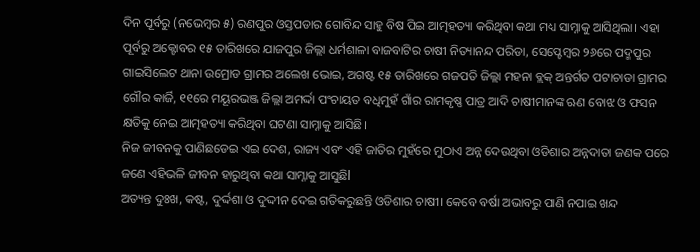ଦିନ ପୂର୍ବରୁ (ନଭେମ୍ବର ୫) ରଣପୁର ଓସ୍ତପଡାର ଗୋବିନ୍ଦ ସାହୁ ବିଷ ପିଇ ଆତ୍ମହତ୍ୟା କରିଥିବା କଥା ମଧ୍ୟ ସାମ୍ନାକୁ ଆସିଥିଲା। ଏହା ପୂର୍ବରୁ ଅକ୍ଟୋବର ୧୫ ତାରିଖରେ ଯାଜପୁର ଜିଲ୍ଲା ଧର୍ମଶାଳା ବାଜବାଟିର ଚାଷୀ ନିତ୍ୟାନନ୍ଦ ପରିଡା, ସେପ୍ଟେମ୍ବର ୨୬ରେ ପଦ୍ମପୁର ଗାଇସିଲେଟ ଥାନା ଉମ୍ରୋଡ ଗ୍ରାମର ଅଲେଖ ଭୋଇ, ଅଗଷ୍ଟ ୧୫ ତାରିଖରେ ଗଜପତି ଜିଲ୍ଲା ମହନା ବ୍ଲକ୍ ଅନ୍ତର୍ଗତ ପଟାଚାଡା ଗ୍ରାମର ଗୌର କାର୍ଜି, ୧୧ରେ ମୟୂରଭଞ୍ଜ ଜିଲ୍ଲା ଅମର୍ଦ୍ଦା ପଂଚାୟତ ବଧିମୁହଁ ଗାଁର ରାମକୃଷ୍ଣ ପାତ୍ର ଆଦି ଚାଷୀମାନଙ୍କ ଋଣ ବୋଝ ଓ ଫସନ କ୍ଷତିକୁ ନେଇ ଆତ୍ମହତ୍ୟା କରିଥିବା ଘଟଣା ସାମ୍ନାକୁ ଆସିଛି।
ନିଜ ଜୀବନକୁ ପାଣିଛଡେଇ ଏଇ ଦେଶ, ରାଜ୍ୟ ଏବଂ ଏହି ଜାତିର ମୁହଁରେ ମୁଠାଏ ଅନ୍ନ ଦେଉଥିବା ଓଡିଶାର ଅନ୍ନଦାତା ଜଣକ ପରେ ଜଣେ ଏହିଭଳି ଜୀବନ ହାରୁଥିବା କଥା ସାମ୍ନାକୁ ଆସୁଛିl
ଅତ୍ୟନ୍ତ ଦୁଃଖ, କଷ୍ଟ, ଦୁର୍ଦ୍ଦଶା ଓ ଦୁଦ୍ଦୀନ ଦେଇ ଗତିକରୁଛନ୍ତି ଓଡିଶାର ଚାଷୀ। କେବେ ବର୍ଷା ଅଭାବରୁ ପାଣି ନପାଇ ଖନ୍ଦ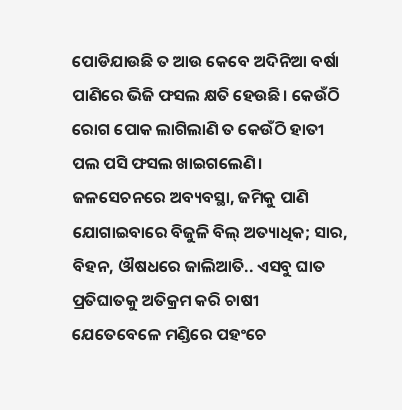ପୋଡିଯାଉଛି ତ ଆଉ କେବେ ଅଦିନିଆ ବର୍ଷା ପାଣିରେ ଭିଜି ଫସଲ କ୍ଷତି ହେଉଛି। କେଉଁଠି ରୋଗ ପୋକ ଲାଗିଲାଣି ତ କେଉଁଠି ହାତୀ ପଲ ପସି ଫସଲ ଖାଇଗଲେଣି।
ଜଳସେଚନରେ ଅବ୍ୟବସ୍ଥା, ଜମିକୁ ପାଣି ଯୋଗାଇବାରେ ବିଜୁଳି ବିଲ୍ ଅତ୍ୟାଧିକ; ସାର, ବିହନ, ଔଷଧରେ ଜାଲିଆତି.. ଏସବୁ ଘାତ ପ୍ରତିଘାତକୁ ଅତିକ୍ରମ କରି ଚାଷୀ ଯେତେବେଳେ ମଣ୍ଡିରେ ପହଂଚେ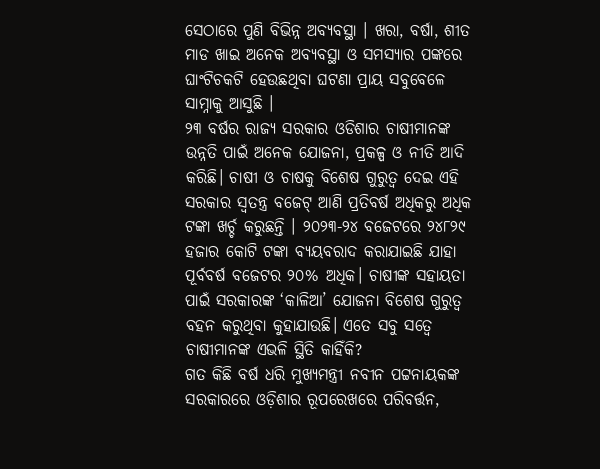ସେଠାରେ ପୁଣି ବିଭିନ୍ନ ଅବ୍ୟବସ୍ଥା । ଖରା, ବର୍ଷା, ଶୀତ ମାଡ ଖାଇ ଅନେକ ଅବ୍ୟବସ୍ଥା ଓ ସମସ୍ୟାର ପଙ୍କରେ ଘାଂଟିଚକଟି ହେଉଛଥିବା ଘଟଣା ପ୍ରାୟ ସବୁବେଳେ ସାମ୍ନାକୁ ଆସୁଛି ।
୨୩ ବର୍ଷର ରାଜ୍ୟ ସରକାର ଓଡିଶାର ଚାଷୀମାନଙ୍କ ଉନ୍ନତି ପାଇଁ ଅନେକ ଯୋଜନା, ପ୍ରକଳ୍ପ ଓ ନୀତି ଆଦି କରିଛି। ଚାଷୀ ଓ ଚାଷକୁ ବିଶେଷ ଗୁରୁତ୍ୱ ଦେଇ ଏହି ସରକାର ସ୍ୱତନ୍ତ୍ର ବଜେଟ୍ ଆଣି ପ୍ରତିବର୍ଷ ଅଧିକରୁ ଅଧିକ ଟଙ୍କା ଖର୍ଚ୍ଚ କରୁଛନ୍ତି । ୨୦୨୩-୨୪ ବଜେଟରେ ୨୪୮୨୯ ହଜାର କୋଟି ଟଙ୍କା ବ୍ୟୟବରାଦ କରାଯାଇଛି ଯାହା ପୂର୍ବବର୍ଷ ବଜେଟର ୨୦% ଅଧିକ। ଚାଷୀଙ୍କ ସହାୟତା ପାଇଁ ସରକାରଙ୍କ ‘କାଳିଆ’ ଯୋଜନା ବିଶେଷ ଗୁରୁତ୍ୱ ବହନ କରୁଥିବା କୁହାଯାଉଛି। ଏତେ ସବୁ ସତ୍ୱେ ଚାଷୀମାନଙ୍କ ଏଭଳି ସ୍ଥିତି କାହିଁକି?
ଗତ କିଛି ବର୍ଷ ଧରି ମୁଖ୍ୟମନ୍ତ୍ରୀ ନବୀନ ପଟ୍ଟନାୟକଙ୍କ ସରକାରରେ ଓଡ଼ିଶାର ରୂପରେଖରେ ପରିବର୍ତ୍ତନ,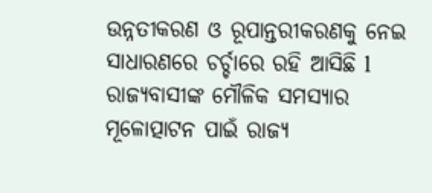ଉନ୍ନତୀକରଣ ଓ ରୂପାନ୍ତରୀକରଣକୁ ନେଇ ସାଧାରଣରେ ଚର୍ଚ୍ଚାରେ ରହି ଆସିଛି l ରାଜ୍ୟବାସୀଙ୍କ ମୌଳିକ ସମସ୍ୟାର ମୂଳୋତ୍ପାଟନ ପାଇଁ ରାଜ୍ୟ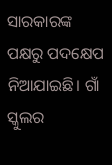ସାରକାରଙ୍କ ପକ୍ଷରୁ ପଦକ୍ଷେପ ନିଆଯାଇଛି। ଗାଁ ସ୍କୁଲର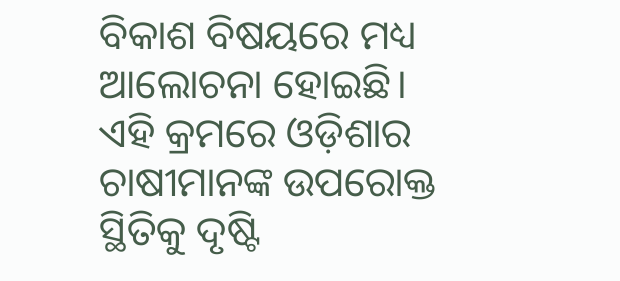ବିକାଶ ବିଷୟରେ ମଧ୍ୟ ଆଲୋଚନା ହୋଇଛି। ଏହି କ୍ରମରେ ଓଡ଼ିଶାର ଚାଷୀମାନଙ୍କ ଉପରୋକ୍ତ ସ୍ଥିତିକୁ ଦୃଷ୍ଟି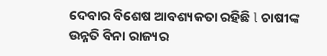ଦେବାର ବିଶେଷ ଆବଶ୍ୟକତା ରହିଛି l ଚାଷୀଙ୍କ ଉନ୍ନତି ବିନା ରାଜ୍ୟର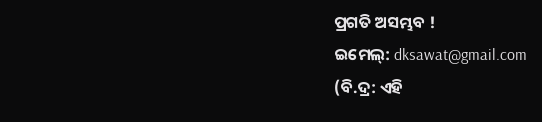ପ୍ରଗତି ଅସମ୍ଭବ !
ଇମେଲ୍: dksawat@gmail.com
(ବି.ଦ୍ର: ଏହି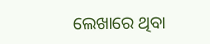ଲେଖାରେ ଥିବା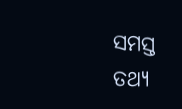ସମସ୍ତ ତଥ୍ୟ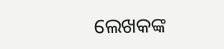ଲେଖକଙ୍କ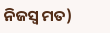ନିଜସ୍ୱ ମତ)